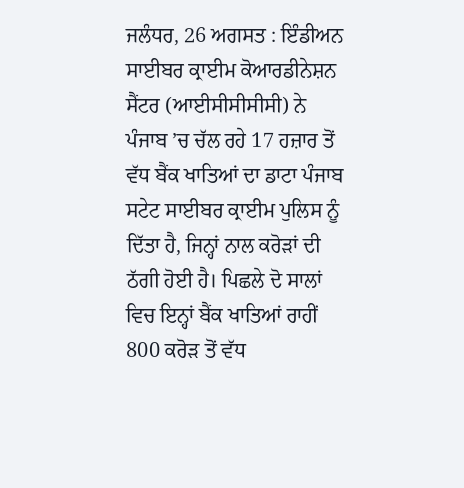ਜਲੰਧਰ, 26 ਅਗਸਤ : ਇੰਡੀਅਨ ਸਾਈਬਰ ਕ੍ਰਾਈਮ ਕੋਆਰਡੀਨੇਸ਼ਨ ਸੈਂਟਰ (ਆਈਸੀਸੀਸੀਸੀ) ਨੇ ਪੰਜਾਬ ’ਚ ਚੱਲ ਰਹੇ 17 ਹਜ਼ਾਰ ਤੋਂ ਵੱਧ ਬੈਂਕ ਖਾਤਿਆਂ ਦਾ ਡਾਟਾ ਪੰਜਾਬ ਸਟੇਟ ਸਾਈਬਰ ਕ੍ਰਾਈਮ ਪੁਲਿਸ ਨੂੰ ਦਿੱਤਾ ਹੈ, ਜਿਨ੍ਹਾਂ ਨਾਲ ਕਰੋੜਾਂ ਦੀ ਠੱਗੀ ਹੋਈ ਹੈ। ਪਿਛਲੇ ਦੋ ਸਾਲਾਂ ਵਿਚ ਇਨ੍ਹਾਂ ਬੈਂਕ ਖਾਤਿਆਂ ਰਾਹੀਂ 800 ਕਰੋੜ ਤੋਂ ਵੱਧ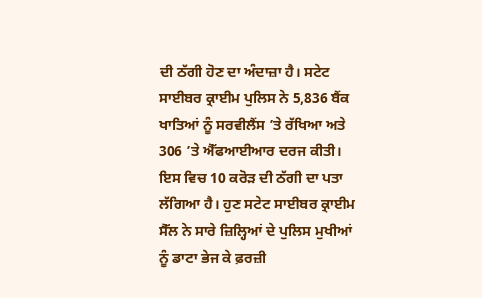ਦੀ ਠੱਗੀ ਹੋਣ ਦਾ ਅੰਦਾਜ਼ਾ ਹੈ। ਸਟੇਟ ਸਾਈਬਰ ਕ੍ਰਾਈਮ ਪੁਲਿਸ ਨੇ 5,836 ਬੈਂਕ ਖਾਤਿਆਂ ਨੂੰ ਸਰਵੀਲੈਂਸ ’ਤੇ ਰੱਖਿਆ ਅਤੇ 306 ’ਤੇ ਐੱਫਆਈਆਰ ਦਰਜ ਕੀਤੀ। ਇਸ ਵਿਚ 10 ਕਰੋੜ ਦੀ ਠੱਗੀ ਦਾ ਪਤਾ ਲੱਗਿਆ ਹੈ। ਹੁਣ ਸਟੇਟ ਸਾਈਬਰ ਕ੍ਰਾਈਮ ਸੈੱਲ ਨੇ ਸਾਰੇ ਜ਼ਿਲ੍ਹਿਆਂ ਦੇ ਪੁਲਿਸ ਮੁਖੀਆਂ ਨੂੰ ਡਾਟਾ ਭੇਜ ਕੇ ਫ਼ਰਜ਼ੀ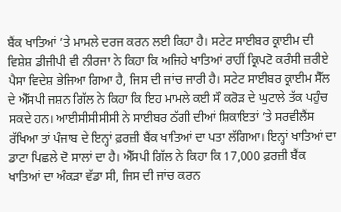ਬੈਂਕ ਖਾਤਿਆਂ ’ਤੇ ਮਾਮਲੇ ਦਰਜ ਕਰਨ ਲਈ ਕਿਹਾ ਹੈ। ਸਟੇਟ ਸਾਈਬਰ ਕ੍ਰਾਈਮ ਦੀ ਵਿਸ਼ੇਸ਼ ਡੀਜੀਪੀ ਵੀ ਨੀਰਜਾ ਨੇ ਕਿਹਾ ਕਿ ਅਜਿਹੇ ਖਾਤਿਆਂ ਰਾਹੀਂ ਕ੍ਰਿਪਟੋ ਕਰੰਸੀ ਜ਼ਰੀਏ ਪੈਸਾ ਵਿਦੇਸ਼ ਭੇਜਿਆ ਗਿਆ ਹੈ, ਜਿਸ ਦੀ ਜਾਂਚ ਜਾਰੀ ਹੈ। ਸਟੇਟ ਸਾਈਬਰ ਕ੍ਰਾਈਮ ਸੈੱਲ ਦੇ ਐੱਸਪੀ ਜਸ਼ਨ ਗਿੱਲ ਨੇ ਕਿਹਾ ਕਿ ਇਹ ਮਾਮਲੇ ਕਈ ਸੌ ਕਰੋੜ ਦੇ ਘੁਟਾਲੇ ਤੱਕ ਪਹੁੰਚ ਸਕਦੇ ਹਨ। ਆਈਸੀਸੀਸੀਸੀ ਨੇ ਸਾਈਬਰ ਠੱਗੀ ਦੀਆਂ ਸ਼ਿਕਾਇਤਾਂ ’ਤੇ ਸਰਵੀਲੈਂਸ ਰੱਖਿਆ ਤਾਂ ਪੰਜਾਬ ਦੇ ਇਨ੍ਹਾਂ ਫ਼ਰਜ਼ੀ ਬੈਂਕ ਖਾਤਿਆਂ ਦਾ ਪਤਾ ਲੱਗਿਆ। ਇਨ੍ਹਾਂ ਖਾਤਿਆਂ ਦਾ ਡਾਟਾ ਪਿਛਲੇ ਦੋ ਸਾਲਾਂ ਦਾ ਹੈ। ਐੱਸਪੀ ਗਿੱਲ ਨੇ ਕਿਹਾ ਕਿ 17,000 ਫ਼ਰਜ਼ੀ ਬੈਂਕ ਖਾਤਿਆਂ ਦਾ ਅੰਕੜਾ ਵੱਡਾ ਸੀ, ਜਿਸ ਦੀ ਜਾਂਚ ਕਰਨ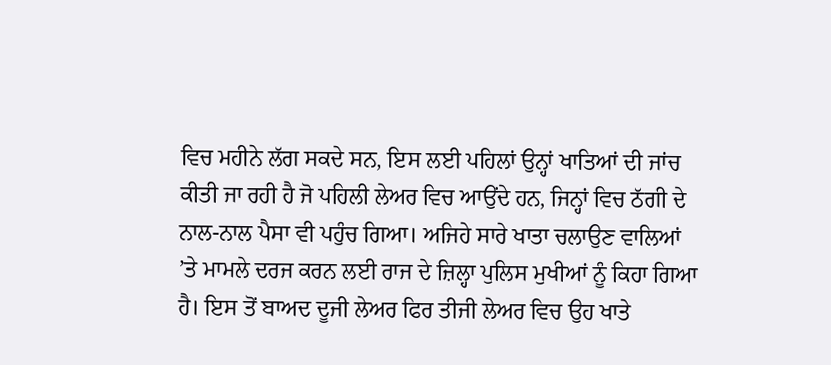ਵਿਚ ਮਹੀਨੇ ਲੱਗ ਸਕਦੇ ਸਨ, ਇਸ ਲਈ ਪਹਿਲਾਂ ਉਨ੍ਹਾਂ ਖਾਤਿਆਂ ਦੀ ਜਾਂਚ ਕੀਤੀ ਜਾ ਰਹੀ ਹੈ ਜੋ ਪਹਿਲੀ ਲੇਅਰ ਵਿਚ ਆਉਂਦੇ ਹਨ, ਜਿਨ੍ਹਾਂ ਵਿਚ ਠੱਗੀ ਦੇ ਨਾਲ-ਨਾਲ ਪੈਸਾ ਵੀ ਪਹੁੰਚ ਗਿਆ। ਅਜਿਹੇ ਸਾਰੇ ਖਾਤਾ ਚਲਾਉਣ ਵਾਲਿਆਂ ’ਤੇ ਮਾਮਲੇ ਦਰਜ ਕਰਨ ਲਈ ਰਾਜ ਦੇ ਜ਼ਿਲ੍ਹਾ ਪੁਲਿਸ ਮੁਖੀਆਂ ਨੂੰ ਕਿਹਾ ਗਿਆ ਹੈ। ਇਸ ਤੋਂ ਬਾਅਦ ਦੂਜੀ ਲੇਅਰ ਫਿਰ ਤੀਜੀ ਲੇਅਰ ਵਿਚ ਉਹ ਖਾਤੇ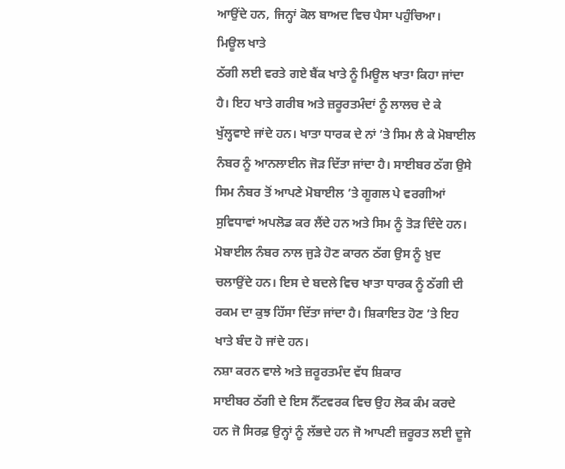ਆਉਂਦੇ ਹਨ, ਜਿਨ੍ਹਾਂ ਕੋਲ ਬਾਅਦ ਵਿਚ ਪੈਸਾ ਪਹੁੰਚਿਆ।
ਮਿਊਲ ਖਾਤੇ
ਠੱਗੀ ਲਈ ਵਰਤੇ ਗਏ ਬੈਂਕ ਖਾਤੇ ਨੂੰ ਮਿਊਲ ਖਾਤਾ ਕਿਹਾ ਜਾਂਦਾ ਹੈ। ਇਹ ਖਾਤੇ ਗਰੀਬ ਅਤੇ ਜ਼ਰੂਰਤਮੰਦਾਂ ਨੂੰ ਲਾਲਚ ਦੇ ਕੇ ਖੁੱਲ੍ਹਵਾਏ ਜਾਂਦੇ ਹਨ। ਖਾਤਾ ਧਾਰਕ ਦੇ ਨਾਂ ’ਤੇ ਸਿਮ ਲੈ ਕੇ ਮੋਬਾਈਲ ਨੰਬਰ ਨੂੰ ਆਨਲਾਈਨ ਜੋੜ ਦਿੱਤਾ ਜਾਂਦਾ ਹੈ। ਸਾਈਬਰ ਠੱਗ ਉਸੇ ਸਿਮ ਨੰਬਰ ਤੋਂ ਆਪਣੇ ਮੋਬਾਈਲ ’ਤੇ ਗੂਗਲ ਪੇ ਵਰਗੀਆਂ ਸੁਵਿਧਾਵਾਂ ਅਪਲੋਡ ਕਰ ਲੈਂਦੇ ਹਨ ਅਤੇ ਸਿਮ ਨੂੰ ਤੋੜ ਦਿੰਦੇ ਹਨ। ਮੋਬਾਈਲ ਨੰਬਰ ਨਾਲ ਜੁੜੇ ਹੋਣ ਕਾਰਨ ਠੱਗ ਉਸ ਨੂੰ ਖ਼ੁਦ ਚਲਾਉਂਦੇ ਹਨ। ਇਸ ਦੇ ਬਦਲੇ ਵਿਚ ਖਾਤਾ ਧਾਰਕ ਨੂੰ ਠੱਗੀ ਦੀ ਰਕਮ ਦਾ ਕੁਝ ਹਿੱਸਾ ਦਿੱਤਾ ਜਾਂਦਾ ਹੈ। ਸ਼ਿਕਾਇਤ ਹੋਣ ’ਤੇ ਇਹ ਖਾਤੇ ਬੰਦ ਹੋ ਜਾਂਦੇ ਹਨ।
ਨਸ਼ਾ ਕਰਨ ਵਾਲੇ ਅਤੇ ਜ਼ਰੂਰਤਮੰਦ ਵੱਧ ਸ਼ਿਕਾਰ
ਸਾਈਬਰ ਠੱਗੀ ਦੇ ਇਸ ਨੈੱਟਵਰਕ ਵਿਚ ਉਹ ਲੋਕ ਕੰਮ ਕਰਦੇ ਹਨ ਜੋ ਸਿਰਫ਼ ਉਨ੍ਹਾਂ ਨੂੰ ਲੱਭਦੇ ਹਨ ਜੋ ਆਪਣੀ ਜ਼ਰੂਰਤ ਲਈ ਦੂਜੇ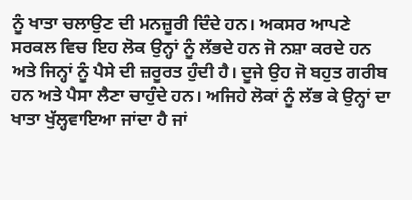ਨੂੰ ਖਾਤਾ ਚਲਾਉਣ ਦੀ ਮਨਜ਼ੂਰੀ ਦਿੰਦੇ ਹਨ। ਅਕਸਰ ਆਪਣੇ ਸਰਕਲ ਵਿਚ ਇਹ ਲੋਕ ਉਨ੍ਹਾਂ ਨੂੰ ਲੱਭਦੇ ਹਨ ਜੋ ਨਸ਼ਾ ਕਰਦੇ ਹਨ ਅਤੇ ਜਿਨ੍ਹਾਂ ਨੂੰ ਪੈਸੇ ਦੀ ਜ਼ਰੂਰਤ ਹੁੰਦੀ ਹੈ। ਦੂਜੇ ਉਹ ਜੋ ਬਹੁਤ ਗਰੀਬ ਹਨ ਅਤੇ ਪੈਸਾ ਲੈਣਾ ਚਾਹੁੰਦੇ ਹਨ। ਅਜਿਹੇ ਲੋਕਾਂ ਨੂੰ ਲੱਭ ਕੇ ਉਨ੍ਹਾਂ ਦਾ ਖਾਤਾ ਖੁੱਲ੍ਹਵਾਇਆ ਜਾਂਦਾ ਹੈ ਜਾਂ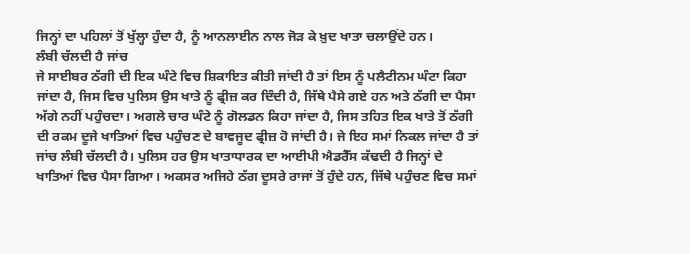ਜਿਨ੍ਹਾਂ ਦਾ ਪਹਿਲਾਂ ਤੋਂ ਖੁੱਲ੍ਹਾ ਹੁੰਦਾ ਹੈ, ਨੂੰ ਆਨਲਾਈਨ ਨਾਲ ਜੋੜ ਕੇ ਖ਼ੁਦ ਖਾਤਾ ਚਲਾਉਂਦੇ ਹਨ।
ਲੰਬੀ ਚੱਲਦੀ ਹੈ ਜਾਂਚ
ਜੇ ਸਾਈਬਰ ਠੱਗੀ ਦੀ ਇਕ ਘੰਟੇ ਵਿਚ ਸ਼ਿਕਾਇਤ ਕੀਤੀ ਜਾਂਦੀ ਹੈ ਤਾਂ ਇਸ ਨੂੰ ਪਲੈਟੀਨਮ ਘੰਟਾ ਕਿਹਾ ਜਾਂਦਾ ਹੈ, ਜਿਸ ਵਿਚ ਪੁਲਿਸ ਉਸ ਖਾਤੇ ਨੂੰ ਫ੍ਰੀਜ਼ ਕਰ ਦਿੰਦੀ ਹੈ, ਜਿੱਥੇ ਪੈਸੇ ਗਏ ਹਨ ਅਤੇ ਠੱਗੀ ਦਾ ਪੈਸਾ ਅੱਗੇ ਨਹੀਂ ਪਹੁੰਚਦਾ। ਅਗਲੇ ਚਾਰ ਘੰਟੇ ਨੂੰ ਗੋਲਡਨ ਕਿਹਾ ਜਾਂਦਾ ਹੈ, ਜਿਸ ਤਹਿਤ ਇਕ ਖਾਤੇ ਤੋਂ ਠੱਗੀ ਦੀ ਰਕਮ ਦੂਜੇ ਖਾਤਿਆਂ ਵਿਚ ਪਹੁੰਚਣ ਦੇ ਬਾਵਜੂਦ ਫ੍ਰੀਜ਼ ਹੋ ਜਾਂਦੀ ਹੈ। ਜੇ ਇਹ ਸਮਾਂ ਨਿਕਲ ਜਾਂਦਾ ਹੈ ਤਾਂ ਜਾਂਚ ਲੰਬੀ ਚੱਲਦੀ ਹੈ। ਪੁਲਿਸ ਹਰ ਉਸ ਖਾਤਾਧਾਰਕ ਦਾ ਆਈਪੀ ਐਡਰੈੱਸ ਕੱਢਦੀ ਹੈ ਜਿਨ੍ਹਾਂ ਦੇ ਖਾਤਿਆਂ ਵਿਚ ਪੈਸਾ ਗਿਆ। ਅਕਸਰ ਅਜਿਹੇ ਠੱਗ ਦੂਸਰੇ ਰਾਜਾਂ ਤੋਂ ਹੁੰਦੇ ਹਨ, ਜਿੱਥੇ ਪਹੁੰਚਣ ਵਿਚ ਸਮਾਂ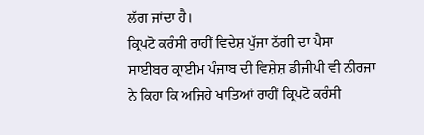ਲੱਗ ਜਾਂਦਾ ਹੈ।
ਕ੍ਰਿਪਟੋ ਕਰੰਸੀ ਰਾਹੀਂ ਵਿਦੇਸ਼ ਪੁੱਜਾ ਠੱਗੀ ਦਾ ਪੈਸਾ
ਸਾਈਬਰ ਕ੍ਰਾਈਮ ਪੰਜਾਬ ਦੀ ਵਿਸ਼ੇਸ਼ ਡੀਜੀਪੀ ਵੀ ਨੀਰਜਾ ਨੇ ਕਿਹਾ ਕਿ ਅਜਿਹੇ ਖਾਤਿਆਂ ਰਾਹੀਂ ਕ੍ਰਿਪਟੋ ਕਰੰਸੀ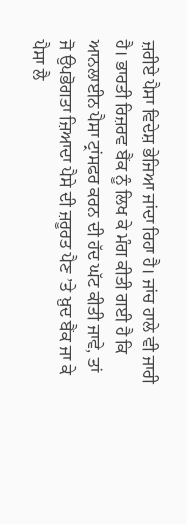ਜ਼ਰੀਏ ਪੈਸਾ ਵਿਦੇਸ਼ ਭੇਜਿਆ ਜਾਂਦਾ ਰਿਹਾ ਹੈ। ਜਾਂਚ ਹਾਲੇ ਵੀ ਜਾਰੀ ਹੈ। ਭਾਰਤੀ ਰਿਜ਼ਰਵ ਬੈਂਕ ਨੂੰ ਲਿਖ ਕੇ ਮੰਗ ਕੀਤੀ ਗਈ ਹੈ ਕਿ ਆਨਲਾਈਨ ਪੈਸਾ ਟ੍ਰਾਂਸਫਰ ਕਰਨ ਦੀ ਹੱਦ ਘੱਟ ਕੀਤੀ ਜਾਵੇ, ਤਾਂ ਜੋ ਉਪਭੋਗਤਾ ਜ਼ਿਆਦਾ ਪੈਸੇ ਦੀ ਜ਼ਰੂਰਤ ਪੈਣ ’ਤੇ ਖ਼ੁਦ ਬੈਂਕ ਜਾ ਕੇ ਪੈਸਾ ਲੈ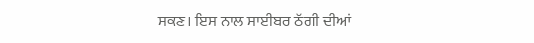ਸਕਣ। ਇਸ ਨਾਲ ਸਾਈਬਰ ਠੱਗੀ ਦੀਆਂ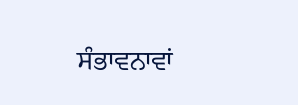ਸੰਭਾਵਨਾਵਾਂ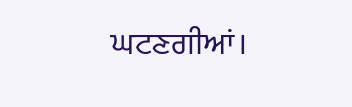ਘਟਣਗੀਆਂ।